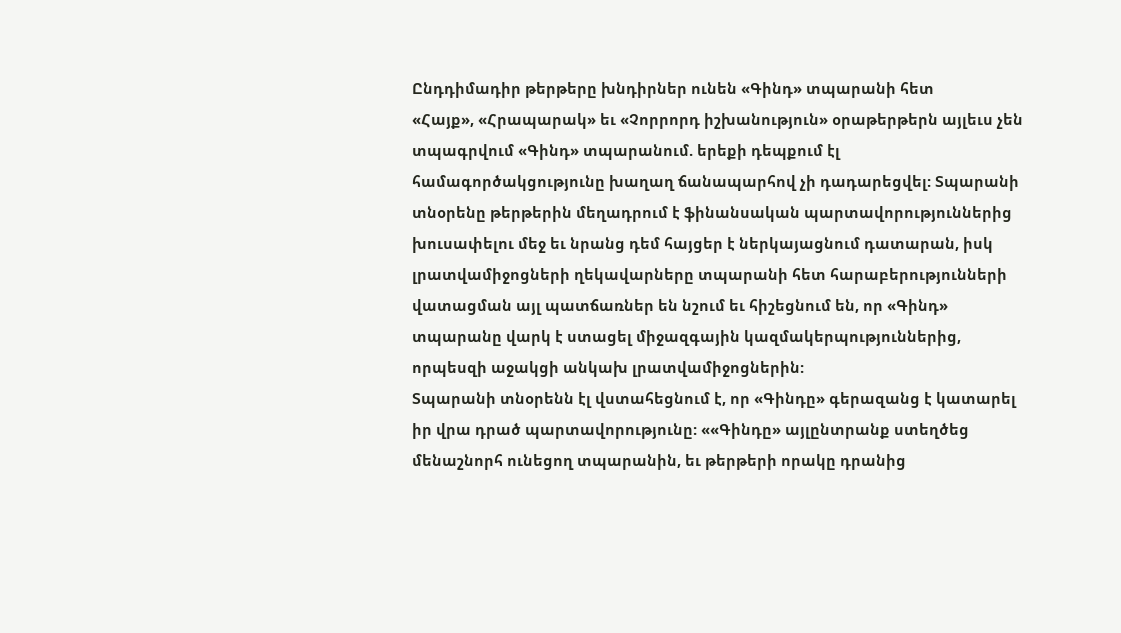Ընդդիմադիր թերթերը խնդիրներ ունեն «Գինդ» տպարանի հետ
«Հայք», «Հրապարակ» եւ «Չորրորդ իշխանություն» օրաթերթերն այլեւս չեն տպագրվում «Գինդ» տպարանում. երեքի դեպքում էլ համագործակցությունը խաղաղ ճանապարհով չի դադարեցվել: Տպարանի տնօրենը թերթերին մեղադրում է ֆինանսական պարտավորություններից խուսափելու մեջ եւ նրանց դեմ հայցեր է ներկայացնում դատարան, իսկ լրատվամիջոցների ղեկավարները տպարանի հետ հարաբերությունների վատացման այլ պատճառներ են նշում եւ հիշեցնում են, որ «Գինդ» տպարանը վարկ է ստացել միջազգային կազմակերպություններից, որպեսզի աջակցի անկախ լրատվամիջոցներին:
Տպարանի տնօրենն էլ վստահեցնում է, որ «Գինդը» գերազանց է կատարել իր վրա դրած պարտավորությունը: ««Գինդը» այլընտրանք ստեղծեց մենաշնորհ ունեցող տպարանին, եւ թերթերի որակը դրանից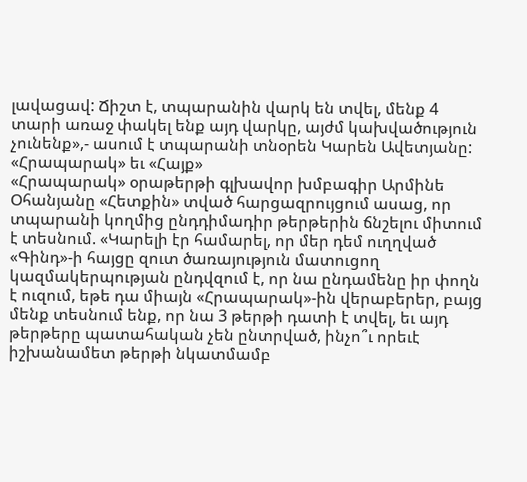լավացավ: Ճիշտ է, տպարանին վարկ են տվել, մենք 4 տարի առաջ փակել ենք այդ վարկը, այժմ կախվածություն չունենք»,- ասում է տպարանի տնօրեն Կարեն Ավետյանը:
«Հրապարակ» եւ «Հայք»
«Հրապարակ» օրաթերթի գլխավոր խմբագիր Արմինե Օհանյանը «Հետքին» տված հարցազրույցում ասաց, որ տպարանի կողմից ընդդիմադիր թերթերին ճնշելու միտում է տեսնում. «Կարելի էր համարել, որ մեր դեմ ուղղված «Գինդ»-ի հայցը զուտ ծառայություն մատուցող կազմակերպության ընդվզում է, որ նա ընդամենը իր փողն է ուզում, եթե դա միայն «Հրապարակ»-ին վերաբերեր, բայց մենք տեսնում ենք, որ նա 3 թերթի դատի է տվել, եւ այդ թերթերը պատահական չեն ընտրված, ինչո՞ւ որեւէ իշխանամետ թերթի նկատմամբ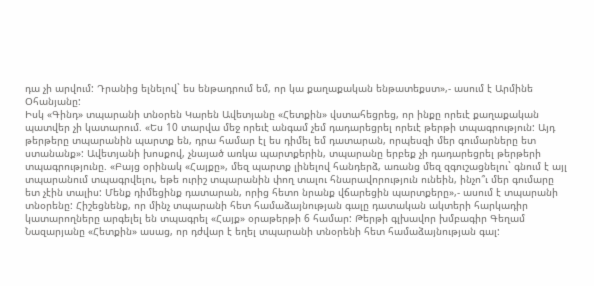դա չի արվում: Դրանից ելնելով` ես ենթադրում եմ, որ կա քաղաքական ենթատեքստ»,- ասում է Արմինե Օհանյանը:
Իսկ «Գինդ» տպարանի տնօրեն Կարեն Ավետյանը «Հետքին» վստահեցրեց, որ ինքը որեւէ քաղաքական պատվեր չի կատարում. «Ես 10 տարվա մեջ որեւէ անգամ չեմ դադարեցրել որեւէ թերթի տպագրություն: Այդ թերթերը տպարանին պարտք են, դրա համար էլ ես դիմել եմ դատարան, որպեսզի մեր գումարները ետ ստանանք»: Ավետյանի խոսքով, չնայած առկա պարտքերին, տպարանը երբեք չի դադարեցրել թերթերի տպագրությունը. «Բայց օրինակ «Հայքը», մեզ պարտք լինելով հանդերձ, առանց մեզ զգուշացնելու` գնում է այլ տպարանում տպագրվելու, եթե ուրիշ տպարանին փող տալու հնարավորություն ունեին, ինչո՞ւ մեր գումարը ետ չէին տալիս: Մենք դիմեցինք դատարան, որից հետո նրանք վճարեցին պարտքերը»,- ասում է տպարանի տնօրենը: Հիշեցնենք, որ մինչ տպարանի հետ համաձայնության գալը դատական ակտերի հարկադիր կատարողները արգելել են տպագրել «Հայք» օրաթերթի 6 համար: Թերթի գլխավոր խմբագիր Գեղամ Նազարյանը «Հետքին» ասաց, որ դժվար է եղել տպարանի տնօրենի հետ համաձայնության գալ: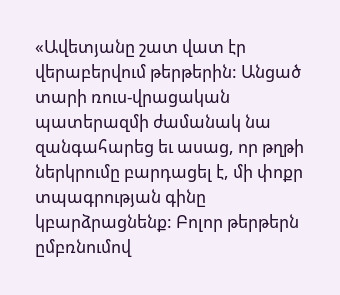«Ավետյանը շատ վատ էր վերաբերվում թերթերին: Անցած տարի ռուս-վրացական պատերազմի ժամանակ նա զանգահարեց եւ ասաց, որ թղթի ներկրումը բարդացել է, մի փոքր տպագրության գինը կբարձրացնենք: Բոլոր թերթերն ըմբռնումով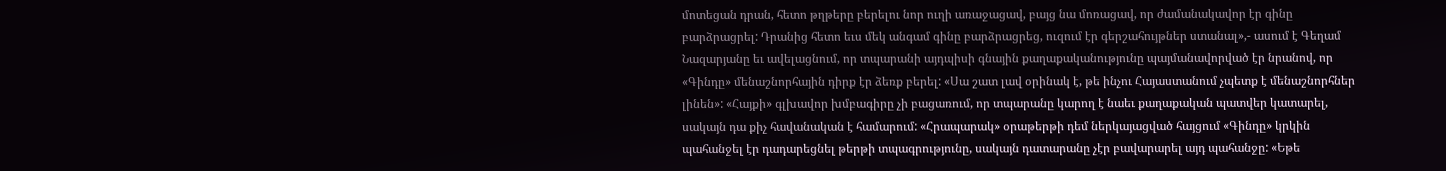մոտեցան դրան, հետո թղթերը բերելու նոր ուղի առաջացավ, բայց նա մոռացավ, որ ժամանակավոր էր գինը բարձրացրել: Դրանից հետո եւս մեկ անգամ գինը բարձրացրեց, ուզում էր գերշահույթներ ստանալ»,- ասում է Գեղամ Նազարյանը եւ ավելացնում, որ տպարանի այդպիսի գնային քաղաքականությունը պայմանավորված էր նրանով, որ «Գինդը» մենաշնորհային դիրք էր ձեռք բերել: «Սա շատ լավ օրինակ է, թե ինչու Հայաստանում չպետք է մենաշնորհներ լինեն»: «Հայքի» գլխավոր խմբագիրը չի բացառում, որ տպարանը կարող է նաեւ քաղաքական պատվեր կատարել, սակայն դա քիչ հավանական է համարում: «Հրապարակ» օրաթերթի դեմ ներկայացված հայցում «Գինդը» կրկին պահանջել էր դադարեցնել թերթի տպագրությունը, սակայն դատարանը չէր բավարարել այդ պահանջը: «Եթե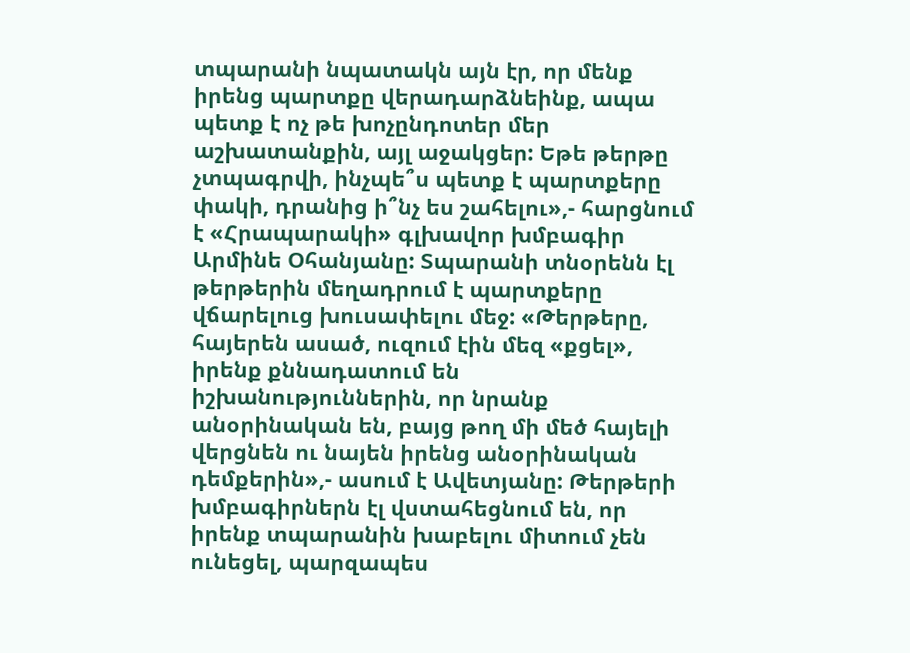տպարանի նպատակն այն էր, որ մենք իրենց պարտքը վերադարձնեինք, ապա պետք է ոչ թե խոչընդոտեր մեր աշխատանքին, այլ աջակցեր: Եթե թերթը չտպագրվի, ինչպե՞ս պետք է պարտքերը փակի, դրանից ի՞նչ ես շահելու»,- հարցնում է «Հրապարակի» գլխավոր խմբագիր Արմինե Օհանյանը: Տպարանի տնօրենն էլ թերթերին մեղադրում է պարտքերը վճարելուց խուսափելու մեջ: «Թերթերը, հայերեն ասած, ուզում էին մեզ «քցել», իրենք քննադատում են իշխանություններին, որ նրանք անօրինական են, բայց թող մի մեծ հայելի վերցնեն ու նայեն իրենց անօրինական դեմքերին»,- ասում է Ավետյանը: Թերթերի խմբագիրներն էլ վստահեցնում են, որ իրենք տպարանին խաբելու միտում չեն ունեցել, պարզապես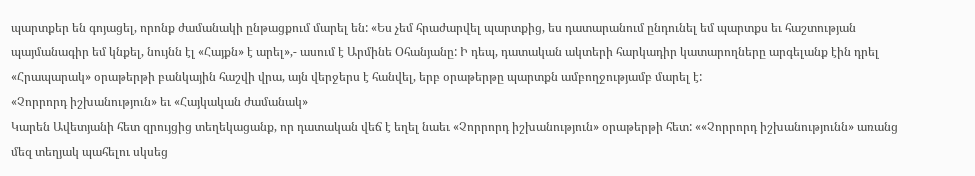պարտքեր են գոյացել, որոնք ժամանակի ընթացքում մարել են: «Ես չեմ հրաժարվել պարտքից, ես դատարանում ընդունել եմ պարտքս եւ հաշտության պայմանագիր եմ կնքել, նույնն էլ «Հայքն» է արել»,- ասում է Արմինե Օհանյանը: Ի դեպ, դատական ակտերի հարկադիր կատարողները արգելանք էին դրել «Հրապարակ» օրաթերթի բանկային հաշվի վրա, այն վերջերս է հանվել, երբ օրաթերթը պարտքն ամբողջությամբ մարել է:
«Չորրորդ իշխանություն» եւ «Հայկական ժամանակ»
Կարեն Ավետյանի հետ զրույցից տեղեկացանք, որ դատական վեճ է եղել նաեւ «Չորրորդ իշխանություն» օրաթերթի հետ: ««Չորրորդ իշխանությունն» առանց մեզ տեղյակ պահելու սկսեց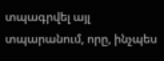տպագրվել այլ տպարանում, որը, ինչպես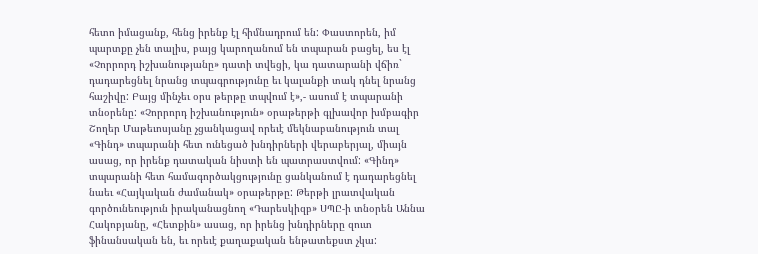հետո իմացանք, հենց իրենք էլ հիմնադրում են: Փաստորեն, իմ պարտքը չեն տալիս, բայց կարողանում են տպարան բացել, ես էլ «Չորրորդ իշխանությանը» դատի տվեցի, կա դատարանի վճիռ` դադարեցնել նրանց տպագրությունը եւ կալանքի տակ դնել նրանց հաշիվը: Բայց մինչեւ օրս թերթը տպվում է»,- ասում է տպարանի տնօրենը: «Չորրորդ իշխանություն» օրաթերթի գլխավոր խմբագիր Շողեր Մաթեւոսյանը չցանկացավ որեւէ մեկնաբանություն տալ «Գինդ» տպարանի հետ ունեցած խնդիրների վերաբերյալ, միայն ասաց, որ իրենք դատական նիստի են պատրաստվում: «Գինդ» տպարանի հետ համագործակցությունը ցանկանում է դադարեցնել նաեւ «Հայկական ժամանակ» օրաթերթը: Թերթի լրատվական գործունեություն իրականացնող «Դարեսկիզբ» ՍՊԸ-ի տնօրեն Աննա Հակոբյանը, «Հետքին» ասաց, որ իրենց խնդիրները զուտ ֆինանսական են, եւ որեւէ քաղաքական ենթատեքստ չկա: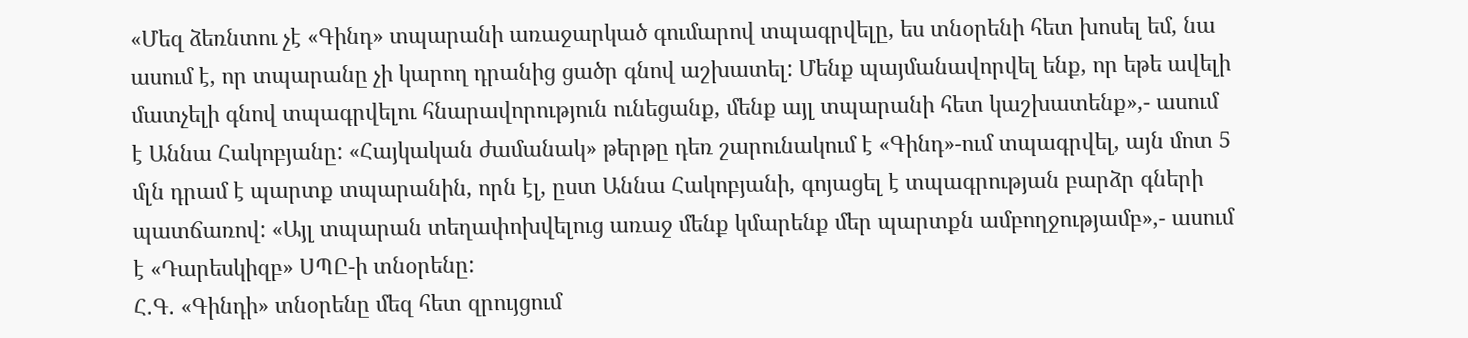«Մեզ ձեռնտու չէ «Գինդ» տպարանի առաջարկած գումարով տպագրվելը, ես տնօրենի հետ խոսել եմ, նա ասում է, որ տպարանը չի կարող դրանից ցածր գնով աշխատել: Մենք պայմանավորվել ենք, որ եթե ավելի մատչելի գնով տպագրվելու հնարավորություն ունեցանք, մենք այլ տպարանի հետ կաշխատենք»,- ասում է Աննա Հակոբյանը: «Հայկական ժամանակ» թերթը դեռ շարունակում է «Գինդ»-ում տպագրվել, այն մոտ 5 մլն դրամ է պարտք տպարանին, որն էլ, ըստ Աննա Հակոբյանի, գոյացել է տպագրության բարձր գների պատճառով: «Այլ տպարան տեղափոխվելուց առաջ մենք կմարենք մեր պարտքն ամբողջությամբ»,- ասում է «Դարեսկիզբ» ՍՊԸ-ի տնօրենը:
Հ.Գ. «Գինդի» տնօրենը մեզ հետ զրույցում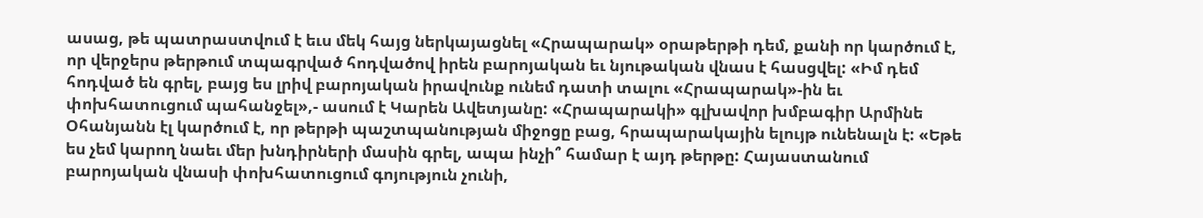ասաց, թե պատրաստվում է եւս մեկ հայց ներկայացնել «Հրապարակ» օրաթերթի դեմ, քանի որ կարծում է, որ վերջերս թերթում տպագրված հոդվածով իրեն բարոյական եւ նյութական վնաս է հասցվել: «Իմ դեմ հոդված են գրել, բայց ես լրիվ բարոյական իրավունք ունեմ դատի տալու «Հրապարակ»-ին եւ փոխհատուցում պահանջել»,- ասում է Կարեն Ավետյանը: «Հրապարակի» գլխավոր խմբագիր Արմինե Օհանյանն էլ կարծում է, որ թերթի պաշտպանության միջոցը բաց, հրապարակային ելույթ ունենալն է: «Եթե ես չեմ կարող նաեւ մեր խնդիրների մասին գրել, ապա ինչի՞ համար է այդ թերթը: Հայաստանում բարոյական վնասի փոխհատուցում գոյություն չունի,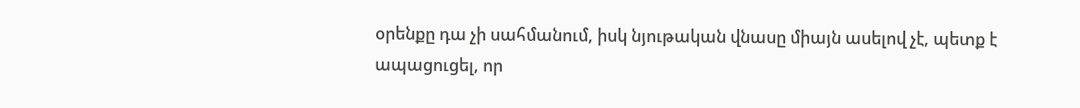օրենքը դա չի սահմանում, իսկ նյութական վնասը միայն ասելով չէ, պետք է ապացուցել, որ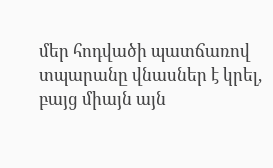մեր հոդվածի պատճառով տպարանը վնասներ է կրել, բայց միայն այն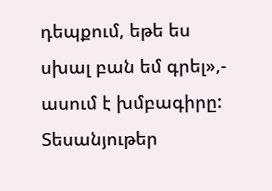դեպքում, եթե ես սխալ բան եմ գրել»,- ասում է խմբագիրը:
Տեսանյութեր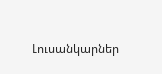Լուսանկարներ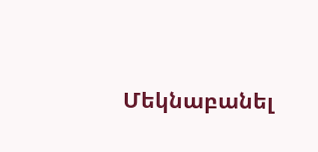Մեկնաբանել